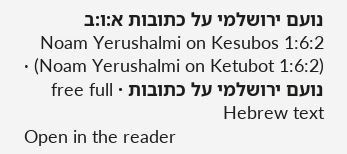נועם ירושלמי על כתובות א:ו:ב
Noam Yerushalmi on Kesubos 1:6:2 (Noam Yerushalmi on Ketubot 1:6:2) · נועם ירושלמי על כתובות · free full Hebrew text
Open in the reader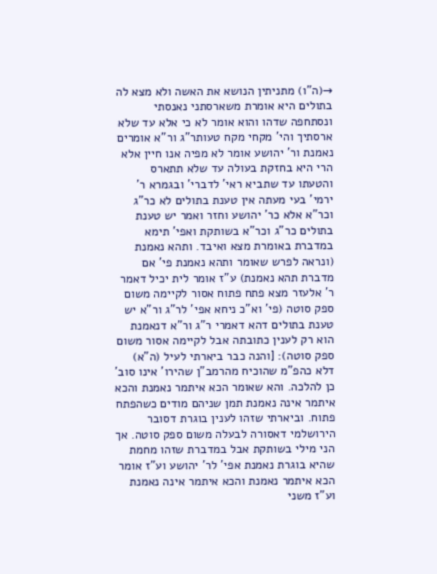→(ה"ו) מתניתין הנושא את האשה ולא מצא לה בתולים היא אומרת משארסתני נאנסתי ונסתחפה שדהו והוא אומר לא כי אלא עד שלא ארסתיך והי' מקחי מקח טעותר"ג ור"א אומרים נאמנת ור' יהושע אומר לא מפיה אנו חיין אלא הרי היא בחזקת בעולה עד שלא תתארס והטעתו עד שתביא ראי' לדברי' ובגמרא ר' ירמי' בעי מעתה אין טענת בתולים לא כר"ג וכר"א אלא כר' יהושע וחזר ואמר יש טענת בתולים כר"ג וכר"א בשותקת ואפי' תימא במדברת באומרת מצא ואיבד. ותהא נאמנת (ונראה לפרש שאומר ותהא נאמנת פי' אם מדברת תהא נאמנת) ע"ז אומר לית יכיל דאמר ר' אלעזר מצא פתח פתוח אסור לקיימה משום ספק סוטה (פי' וא"כ ניחא אפי' לר"ג ור"א יש טענת בתולים דהא דאמרי ר"ג ור"א דנאמנת הוא רק לענין כתובתה אבל לקיימה אסור משום ספק סוטה): [והנה כבר ביארתי לעיל (ה"א) דלא כהפ"מ שהוכיח מהרמב"ן שהירו' אינו סוב' כן להלכה. והא שאומר הכא איתמר נאמנת והכא איתמר אינה נאמנת תמן שניהם מודים כשהפתח פתוח. וביארתי שזהו לענין בוגרת דסובר הירושלמי דאסורה לבעלה משום ספק סוטה. אך הני מילי בשותקת אבל במדברת שזהו מחמת שהיא בוגרת נאמנת אפי' לר' יהושע וע"ז אומר הכא איתמר נאמנת והכא איתמר אינה נאמנת וע"ז משני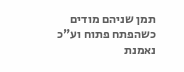תמן שניהם מודים כשהפתח פתוח וע"כ נאמנת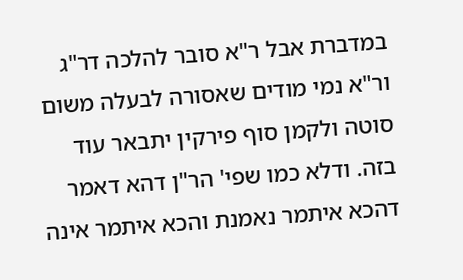במדברת אבל ר"א סובר להלכה דר"ג ור"א נמי מודים שאסורה לבעלה משום סוטה ולקמן סוף פירקין יתבאר עוד בזה. ודלא כמו שפי' הר"ן דהא דאמר דהכא איתמר נאמנת והכא איתמר אינה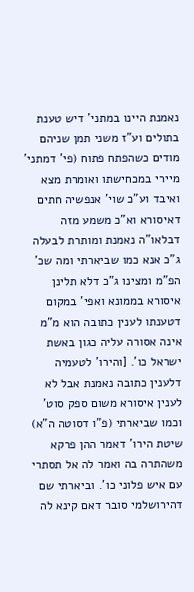נאמנת היינו במתני' דיש טענת בתולים וע"ז משני תמן שניהם מודים כשהפתח פתוח (פי' דמתני' מיירי במכחישתו ואומרת מצא ואיבד וע"כ שוי' אנפשיה חתים דאיסורא וא"כ משמע מזה דבלאו"ה נאמנת ומותרת לבעלה ג"כ אנא כמו שביארתי ומה שכ' הפ"מ ומצינו ג"כ דלא תלינן איסורא בממונא ואפי' במקום דטענתו לענין כתובה הוא מ"מ אינה אסורה עליה כגון באשת ישראל כו'. [והירו' לטעמיה דלענין כתובה נאמנת אבל לא לענין איסורא משום ספק סוט' וכמו שביארתי (פ"ו דסוטה ה"א) שיטת הירו' דאמר ההן פרקא משהתרה בה ואמר לה אל תסתרי עם איש פלוני כו'. וביארתי שם דהירושלמי סובר דאם קינא לה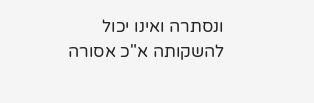ונסתרה ואינו יכול להשקותה א"כ אסורה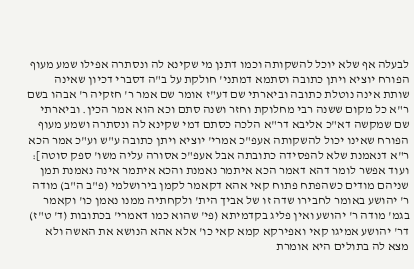לבעלה אף שלא יוכל להשקותה וכמו דתנן מי שקינא לה ונסתרה אפילו שמע מעוף הפורח יוציא ויתן כתובה וסתמא דמתני' חולקת על ב"ה דסברי דכיון שאינה שותת אינה נוטלת כתובה וביארתי שם דע"ז אומר שם אמר ר' חזקיה ר' אבהו בשם ר"א כל מקום ששנה רבי מחלוקת וחזר ושנה סתם וכא הוא אמר הכין. וביארתי שם שמקשה דא"כ אליבא דר"א הלכה כסתם דמי שקינא לה ונסתרה ושמע מעוף הפורח שאינו יכול להשקותה אעפ"כ אמרי' יוציא ויתן כתובה ע"ש וע"כ אמר הכא ר"א דנאמנת שלא להפסידה כתובתה אבל אעפ"כ אסורה עליה משו' ספק סוטה]:
ועוד אפשר לומר דהא דאמר הכא איתמר נאמנת והכא איתמר אינה נאמנת תמן שניהם מודים כשהפתח פתוח קאי אהא דקאמר לקמן בירושלמי (פ"ב ה"ב) מודה ר' יהושע באומר לחבירו שדה זו של אביך הית' ולקחתיה ממנו נאמן כו' וקאמר בגמ' מודה ר' יהושע ואין פליג בקדמיתא (פי' שהוא כמו דאמרי' בכתובות (ד' ט"ז) דר' יהושע אמיגו קאי ואפירקא קמא קאי כו' אלא אהא הנושא את האשה ולא מצא לה בתולים היא אומרת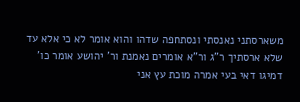משארסתני נאנסתי ונסתחפה שדהו והוא אומר לא כי אלא עד שלא ארסתיך ר"ג ור"א אומרים נאמנת ור' יהושע אומר כו' דמיגו דאי בעי אמרה מוכת עץ אני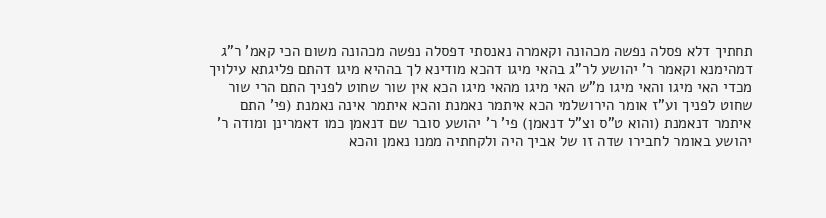תחתיך דלא פסלה נפשה מכהונה וקאמרה נאנסתי דפסלה נפשה מכהונה משום הכי קאמ' ר"ג דמהימנא וקאמר ר' יהושע לר"ג בהאי מיגו דהכא מודינא לך בההיא מיגו דהתם פליגתא עילויך מכדי האי מיגו והאי מיגו מ"ש האי מיגו מהאי מיגו הכא אין שור שחוט לפניך התם הרי שור שחוט לפניך וע"ז אומר הירושלמי הכא איתמר נאמנת והכא איתמר אינה נאמנת (פי' התם איתמר דנאמנת (והוא ט"ס וצ"ל דנאמן) פי' ר' יהושע סובר שם דנאמן כמו דאמרינן ומודה ר' יהושע באומר לחבירו שדה זו של אביך היה ולקחתיה ממנו נאמן והכא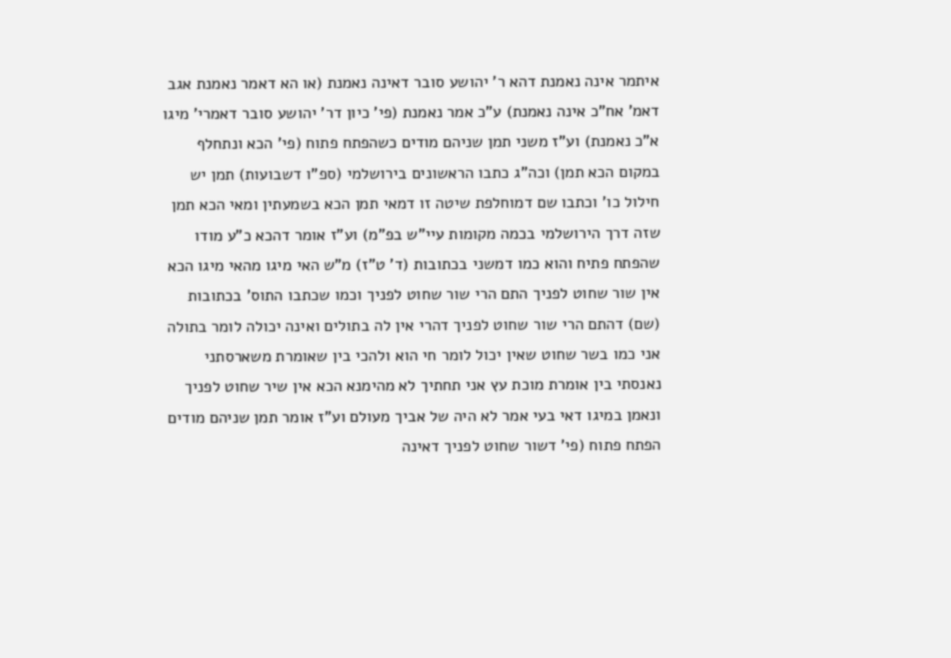איתמר אינה נאמנת דהא ר' יהושע סובר דאינה נאמנת (או הא דאמר נאמנת אגב דאמ' אח"כ אינה נאמנת) ע"כ אמר נאמנת (פי' כיון דר' יהושע סובר דאמרי' מיגו א"כ נאמנת) וע"ז משני תמן שניהם מודים כשהפתח פתוח (פי' הכא ונתחלף במקום הכא תמן) וכה"ג כתבו הראשונים בירושלמי (ספ"ו דשבועות) תמן יש חילול כו' וכתבו שם דמוחלפת שיטה זו דמאי תמן הכא בשמעתין ומאי הכא תמן שזה דרך הירושלמי בכמה מקומות עיי"ש בפ"מ) וע"ז אומר דהכא כ"ע מודו שהפתח פתיח והוא כמו דמשני בכתובות (ד' ט"ז) מ"ש האי מיגו מהאי מיגו הכא אין שור שחוט לפניך התם הרי שור שחוט לפניך וכמו שכתבו התוס' בכתובות (שם) דהתם הרי שור שחוט לפניך דהרי אין לה בתולים ואינה יכולה לומר בתולה אני כמו בשר שחוט שאין יכול לומר חי הוא ולהכי בין שאומרת משארסתני נאנסתי בין אומרת מוכת עץ אני תחתיך לא מהימנא הכא אין שיר שחוט לפניך ונאמן במיגו דאי בעי אמר לא היה של אביך מעולם וע"ז אומר תמן שניהם מודים הפתח פתוח (פי' דשור שחוט לפניך דאינה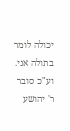יכולה לומר בתולה אני. וע"כ סובר ר' יהושע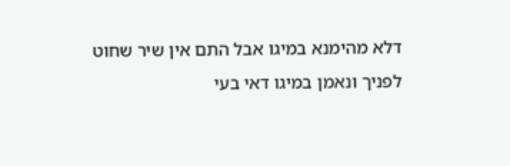דלא מהימנא במיגו אבל התם אין שיר שחוט לפניך ונאמן במיגו דאי בעי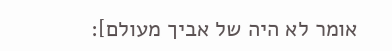אומר לא היה של אביך מעולם]: